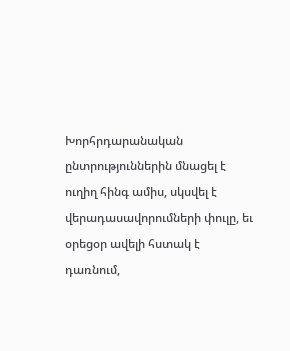Խորհրդարանական ընտրություններին մնացել է ուղիղ հինգ ամիս, սկսվել է վերադասավորումների փուլը, եւ օրեցօր ավելի հստակ է դառնում,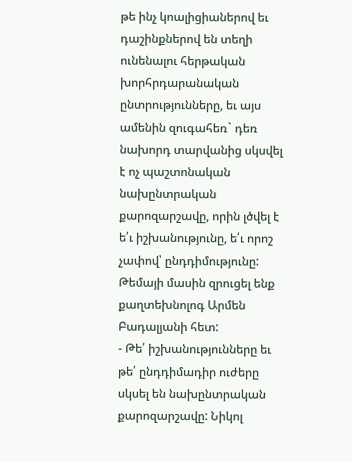թե ինչ կոալիցիաներով եւ դաշինքներով են տեղի ունենալու հերթական խորհրդարանական ընտրությունները, եւ այս ամենին զուգահեռ` դեռ նախորդ տարվանից սկսվել է ոչ պաշտոնական նախընտրական քարոզարշավը, որին լծվել է ե՛ւ իշխանությունը, ե՛ւ որոշ չափով՝ ընդդիմությունը: Թեմայի մասին զրուցել ենք քաղտեխնոլոգ Արմեն Բադալյանի հետ:
- Թե՛ իշխանությունները եւ թե՛ ընդդիմադիր ուժերը սկսել են նախընտրական քարոզարշավը: Նիկոլ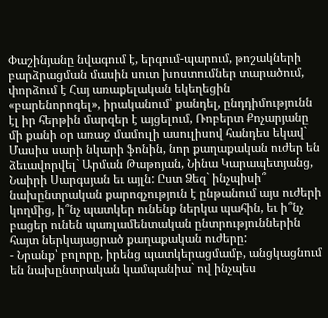Փաշինյանը նվագում է, երգում-պարում, թոշակների բարձրացման մասին սուտ խոստումներ տարածում, փորձում է Հայ առաքելական եկեղեցին «բարենորոգել», իրականում՝ քանդել, ընդդիմությունն էլ իր հերթին մարզեր է այցելում, Ռոբերտ Քոչարյանը մի քանի օր առաջ մամուլի ասուլիսով հանդես եկավ` Մասիս սարի նկարի ֆոնին, նոր քաղաքական ուժեր են ձեւավորվել` Արման Թաթոյան, Նինա Կարապետյանց, Նաիրի Սարգսյան եւ այլն: Ըստ Ձեզ` ինչպիսի՞ նախընտրական քարոզչություն է ընթանում այս ուժերի կողմից, ի՞նչ պատկեր ունենք ներկա պահին, եւ ի՞նչ բացեր ունեն պառլամենտական ընտրություններին հայտ ներկայացրած քաղաքական ուժերը:
- Նրանք՝ բոլորը, իրենց պատկերացմամբ, անցկացնում են նախընտրական կամպանիա` ով ինչպես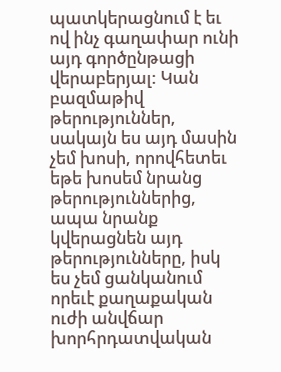պատկերացնում է եւ ով ինչ գաղափար ունի այդ գործընթացի վերաբերյալ: Կան բազմաթիվ թերություններ, սակայն ես այդ մասին չեմ խոսի, որովհետեւ եթե խոսեմ նրանց թերություններից, ապա նրանք կվերացնեն այդ թերությունները, իսկ ես չեմ ցանկանում որեւէ քաղաքական ուժի անվճար խորհրդատվական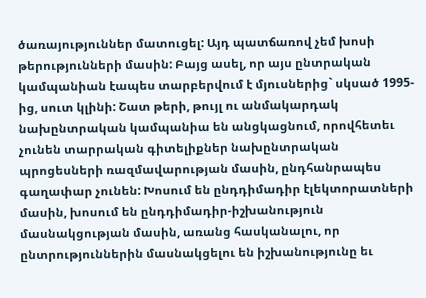ծառայություններ մատուցել: Այդ պատճառով չեմ խոսի թերությունների մասին: Բայց ասել, որ այս ընտրական կամպանիան էապես տարբերվում է մյուսներից` սկսած 1995-ից, սուտ կլինի: Շատ թերի, թույլ ու անմակարդակ նախընտրական կամպանիա են անցկացնում, որովհետեւ չունեն տարրական գիտելիքներ նախընտրական պրոցեսների ռազմավարության մասին, ընդհանրապես գաղափար չունեն: Խոսում են ընդդիմադիր էլեկտորատների մասին, խոսում են ընդդիմադիր-իշխանություն մասնակցության մասին, առանց հասկանալու, որ ընտրություններին մասնակցելու են իշխանությունը եւ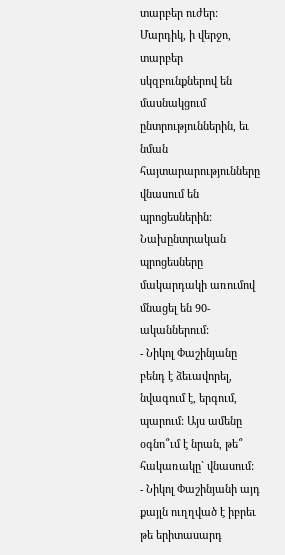տարբեր ուժեր: Մարդիկ, ի վերջո, տարբեր սկզբունքներով են մասնակցում ընտրություններին, եւ նման հայտարարությունները վնասում են պրոցեսներին: Նախընտրական պրոցեսները մակարդակի առումով մնացել են 90-ականներում:
- Նիկոլ Փաշինյանը բենդ է ձեւավորել, նվագում է, երգում, պարում: Այս ամենը օգնո՞ւմ է նրան, թե՞ հակառակը` վնասում:
- Նիկոլ Փաշինյանի այդ քայլն ուղղված է իբրեւ թե երիտասարդ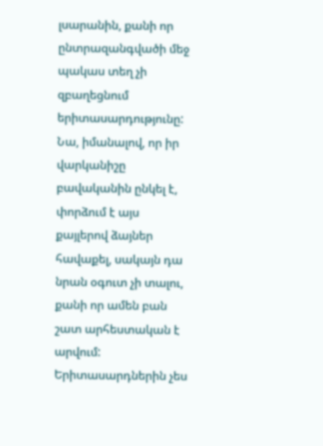լսարանին, քանի որ ընտրազանգվածի մեջ պակաս տեղ չի զբաղեցնում երիտասարդությունը: Նա, իմանալով, որ իր վարկանիշը բավականին ընկել է, փորձում է այս քայլերով ձայներ հավաքել, սակայն դա նրան օգուտ չի տալու, քանի որ ամեն բան շատ արհեստական է արվում: Երիտասարդներին չես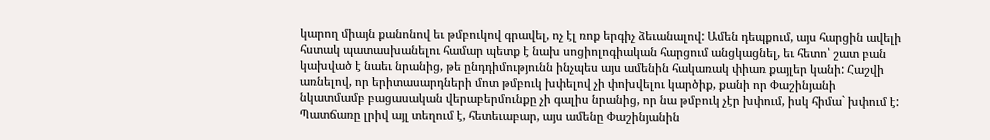կարող միայն քանոնով եւ թմբուկով գրավել, ոչ էլ ռոք երգիչ ձեւանալով: Ամեն դեպքում, այս հարցին ավելի հստակ պատասխանելու համար պետք է նախ սոցիոլոգիական հարցում անցկացնել, եւ հետո՝ շատ բան կախված է նաեւ նրանից, թե ընդդիմությունն ինչպես այս ամենին հակառակ փիառ քայլեր կանի: Հաշվի առնելով, որ երիտասարդների մոտ թմբուկ խփելով չի փոխվելու կարծիք, քանի որ Փաշինյանի նկատմամբ բացասական վերաբերմունքը չի գալիս նրանից, որ նա թմբուկ չէր խփում, իսկ հիմա` խփում է: Պատճառը լրիվ այլ տեղում է, հետեւաբար, այս ամենը Փաշինյանին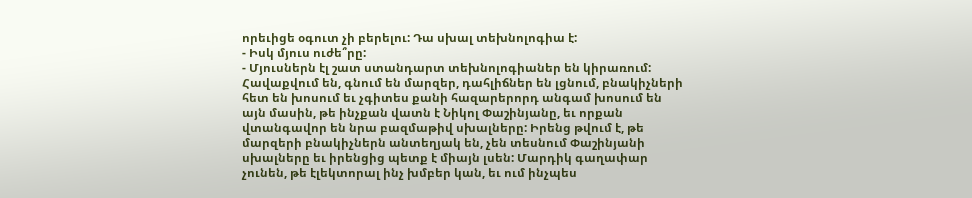որեւիցե օգուտ չի բերելու: Դա սխալ տեխնոլոգիա է:
- Իսկ մյուս ուժե՞րը:
- Մյուսներն էլ շատ ստանդարտ տեխնոլոգիաներ են կիրառում: Հավաքվում են, գնում են մարզեր, դահլիճներ են լցնում, բնակիչների հետ են խոսում եւ չգիտես քանի հազարերորդ անգամ խոսում են այն մասին, թե ինչքան վատն է Նիկոլ Փաշինյանը, եւ որքան վտանգավոր են նրա բազմաթիվ սխալները: Իրենց թվում է, թե մարզերի բնակիչներն անտեղյակ են, չեն տեսնում Փաշինյանի սխալները եւ իրենցից պետք է միայն լսեն: Մարդիկ գաղափար չունեն, թե էլեկտորալ ինչ խմբեր կան, եւ ում ինչպես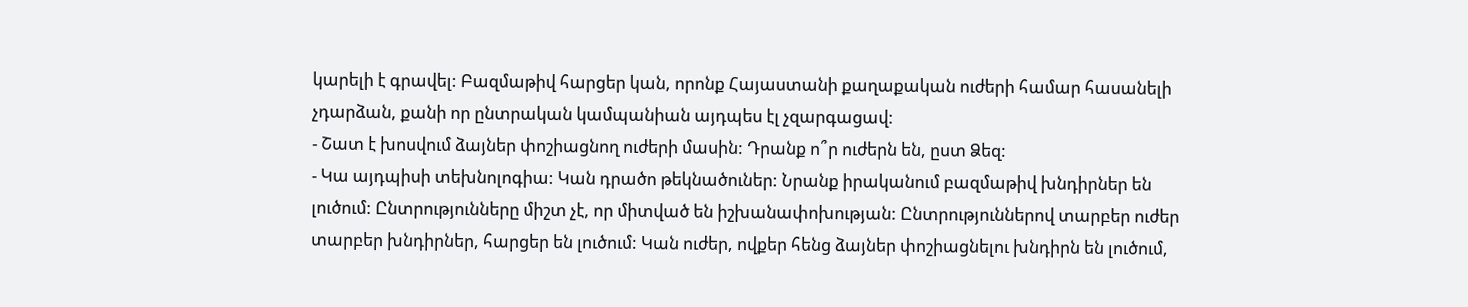կարելի է գրավել: Բազմաթիվ հարցեր կան, որոնք Հայաստանի քաղաքական ուժերի համար հասանելի չդարձան, քանի որ ընտրական կամպանիան այդպես էլ չզարգացավ:
- Շատ է խոսվում ձայներ փոշիացնող ուժերի մասին: Դրանք ո՞ր ուժերն են, ըստ Ձեզ:
- Կա այդպիսի տեխնոլոգիա: Կան դրածո թեկնածուներ: Նրանք իրականում բազմաթիվ խնդիրներ են լուծում: Ընտրությունները միշտ չէ, որ միտված են իշխանափոխության: Ընտրություններով տարբեր ուժեր տարբեր խնդիրներ, հարցեր են լուծում: Կան ուժեր, ովքեր հենց ձայներ փոշիացնելու խնդիրն են լուծում,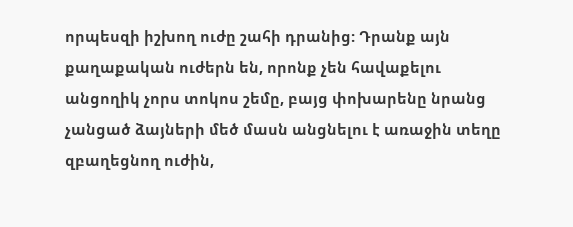որպեսզի իշխող ուժը շահի դրանից: Դրանք այն քաղաքական ուժերն են, որոնք չեն հավաքելու անցողիկ չորս տոկոս շեմը, բայց փոխարենը նրանց չանցած ձայների մեծ մասն անցնելու է առաջին տեղը զբաղեցնող ուժին,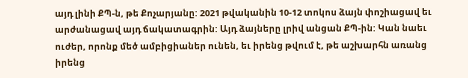այդ լինի ՔՊ-ն, թե Քոչարյանը: 2021 թվականին 10-12 տոկոս ձայն փոշիացավ եւ արժանացավ այդ ճակատագրին: Այդ ձայները լրիվ անցան ՔՊ-ին: Կան նաեւ ուժեր, որոնք մեծ ամբիցիաներ ունեն, եւ իրենց թվում է, թե աշխարհն առանց իրենց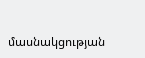մասնակցության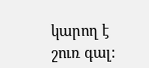կարող է շուռ գալ: